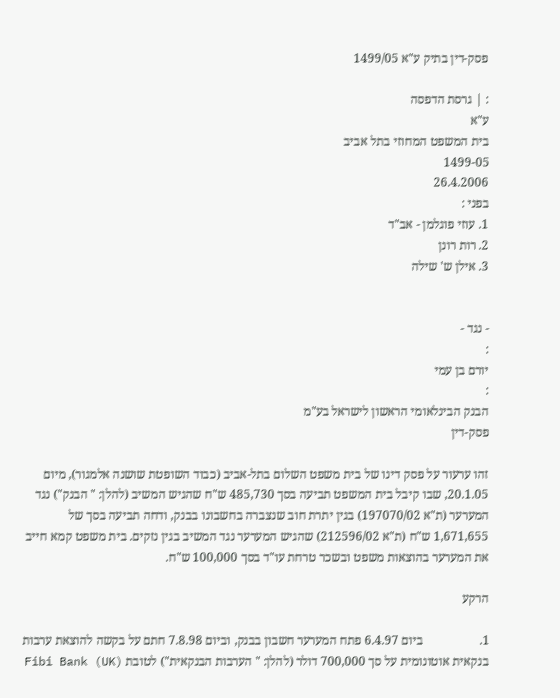פסק-דין בתיק ע"א 1499/05

: | גרסת הדפסה
ע"א
בית המשפט המחוזי בתל אביב
1499-05
26.4.2006
בפני :
1. עוזי פוגלמן - אב"ד
2. רות רונן
3. אילן ש' שילה


- נגד -
:
יורם בן עמי
:
הבנק הבינלאומי הראשון לישראל בע"מ
פסק-דין

זהו ערעור על פסק דינו של בית משפט השלום בתל-אביב (כבוד השופטת שושנה אלמגור), מיום 20.1.05, שבו קיבל בית המשפט תביעה בסך 485,730 ש"ח שהגיש המשיב (להלן: " הבנק") נגד המערער (ת"א 197070/02) בגין יתרת חוב שנצברה בחשבונו בבנק, ודחה תביעה בסך של 1,671,655 ש"ח (ת"א 212596/02) שהגיש המערער נגד המשיב בגין נזקים. בית משפט קמא חייב את המערער בהוצאות משפט ובשכר טרחת עו"ד בסך 100,000 ש"ח.

הרקע

1.                  ביום 6.4.97 פתח המערער חשבון בבנק, וביום 7.8.98 חתם על בקשה להוצאת ערבות בנקאית אוטונומית על סך 700,000 דולר (להלן: " הערבות הבנקאית") לטובת Fibi Bank (UK)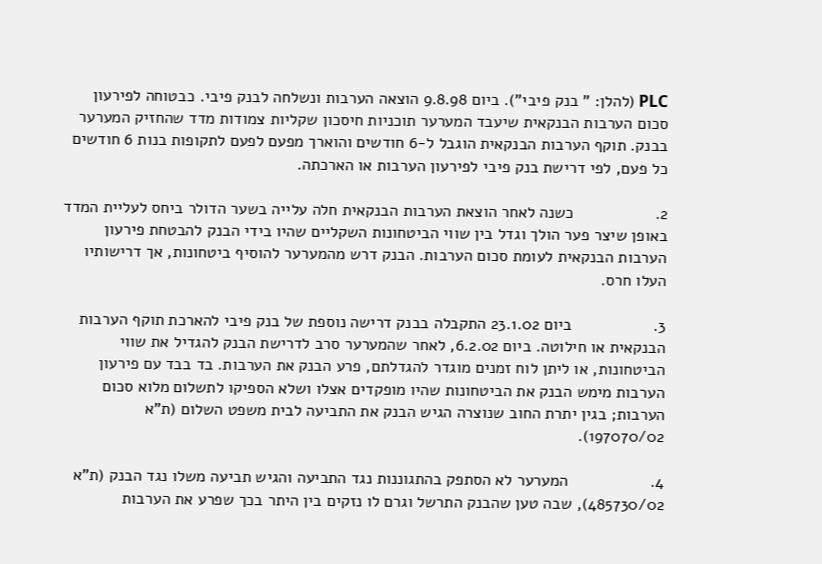PLC (להלן: " בנק פיבי"). ביום 9.8.98 הוצאה הערבות ונשלחה לבנק פיבי. כבטוחה לפירעון סכום הערבות הבנקאית שיעבד המערער תוכניות חיסכון שקליות צמודות מדד שהחזיק המערער בבנק. תוקף הערבות הבנקאית הוגבל ל-6 חודשים והוארך מפעם לפעם לתקופות בנות 6 חודשים כל פעם, לפי דרישת בנק פיבי לפירעון הערבות או הארכתה.

2.                  כשנה לאחר הוצאת הערבות הבנקאית חלה עלייה בשער הדולר ביחס לעליית המדד באופן שיצר פער הולך וגדל בין שווי הביטחונות השקליים שהיו בידי הבנק להבטחת פירעון הערבות הבנקאית לעומת סכום הערבות. הבנק דרש מהמערער להוסיף ביטחונות, אך דרישותיו העלו חרס.

3.                  ביום 23.1.02 התקבלה בבנק דרישה נוספת של בנק פיבי להארכת תוקף הערבות הבנקאית או חילוטה. ביום 6.2.02, לאחר שהמערער סרב לדרישת הבנק להגדיל את שווי הביטחונות, או ליתן לוח זמנים מוגדר להגדלתם, פרע הבנק את הערבות. בד בבד עם פירעון הערבות מימש הבנק את הביטחונות שהיו מופקדים אצלו ושלא הספיקו לתשלום מלוא סכום הערבות; בגין יתרת החוב שנוצרה הגיש הבנק את התביעה לבית משפט השלום (ת"א 197070/02).

4.                  המערער לא הסתפק בהתגוננות נגד התביעה והגיש תביעה משלו נגד הבנק (ת"א 485730/02), שבה טען שהבנק התרשל וגרם לו נזקים בין היתר בכך שפרע את הערבות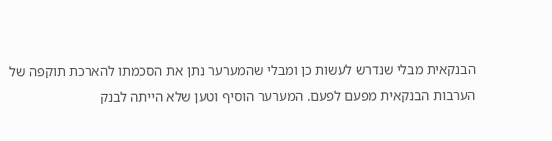הבנקאית מבלי שנדרש לעשות כן ומבלי שהמערער נתן את הסכמתו להארכת תוקפה של הערבות הבנקאית מפעם לפעם. המערער הוסיף וטען שלא הייתה לבנק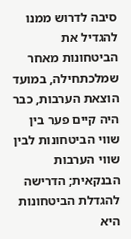סיבה לדרוש ממנו להגדיל את הביטחונות מאחר שמלכתחילה, במועד הוצאת הערבות, כבר היה קיים פער בין שווי הביטחונות לבין שווי הערבות הבנקאית; הדרישה להגדלת הביטחונות היא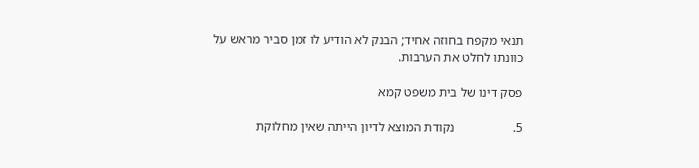תנאי מקפח בחוזה אחיד; הבנק לא הודיע לו זמן סביר מראש על כוונתו לחלט את הערבות.

פסק דינו של בית משפט קמא

5.                  נקודת המוצא לדיון הייתה שאין מחלוקת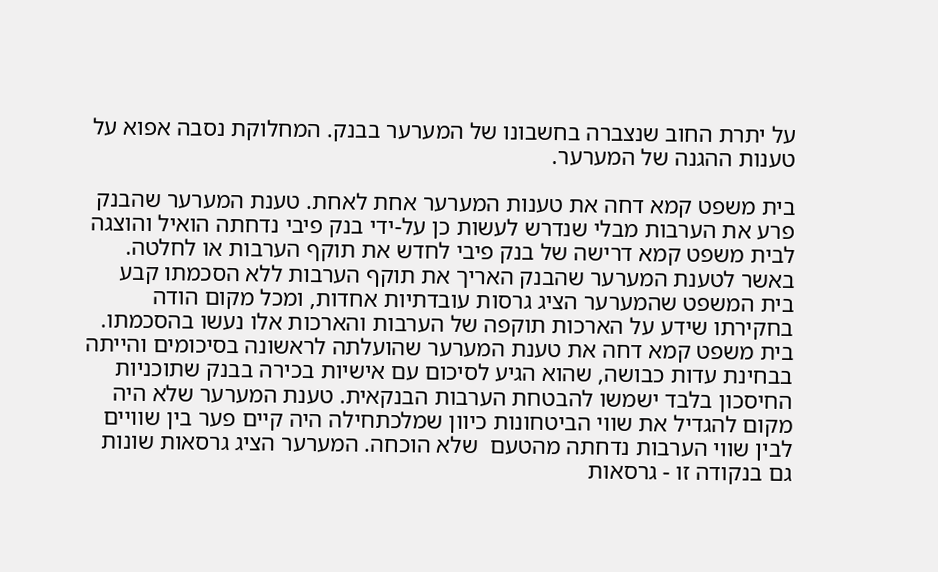על יתרת החוב שנצברה בחשבונו של המערער בבנק. המחלוקת נסבה אפוא על טענות ההגנה של המערער.

בית משפט קמא דחה את טענות המערער אחת לאחת. טענת המערער שהבנק פרע את הערבות מבלי שנדרש לעשות כן על-ידי בנק פיבי נדחתה הואיל והוצגה לבית משפט קמא דרישה של בנק פיבי לחדש את תוקף הערבות או לחלטה. באשר לטענת המערער שהבנק האריך את תוקף הערבות ללא הסכמתו קבע בית המשפט שהמערער הציג גרסות עובדתיות אחדות, ומכל מקום הודה בחקירתו שידע על הארכות תוקפה של הערבות והארכות אלו נעשו בהסכמתו. בית משפט קמא דחה את טענת המערער שהועלתה לראשונה בסיכומים והייתה בבחינת עדות כבושה, שהוא הגיע לסיכום עם אישיות בכירה בבנק שתוכניות החיסכון בלבד ישמשו להבטחת הערבות הבנקאית. טענת המערער שלא היה מקום להגדיל את שווי הביטחונות כיוון שמלכתחילה היה קיים פער בין שוויים לבין שווי הערבות נדחתה מהטעם  שלא הוכחה. המערער הציג גרסאות שונות גם בנקודה זו - גרסאות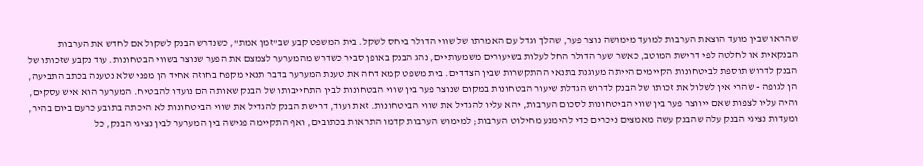שהראו שבין מועד הוצאת הערבות למועד מימושה נוצר פער, שהלך וגדל עם האמרתו של שווי הדולר ביחס לשקל. בית המשפט קבע שב"זמן אמת", כשנדרש הבנק לשקול אם לחדש את הערבות הבנקאית או לחלטה לפי דרישת המוטב, כאשר שער הדולר החל לעלות בשיעורים משמעותיים, נהג הבנק באופן סביר כשדרש מהמערער לצמצם את הפער שנוצר בשווי הבטחונות. עוד נקבע שזכותו של הבנק לדרוש תוספת לביטחונות הקיימים הייתה מעוגנת בתנאי ההתקשרות שבין הצדדים. בית משפט קמא דחה את טענת המערער בדבר תנאי מקפח בחוזה אחיד הן מפני שלא נטענה בכתב התביעה, הן לגופה - שהרי אין לשלול את זכותו של הבנק לדרוש הגדלת שיעור הבטחונות במקום שנוצר פער בין שווי הבטחונות לבין התחייבותו של הבנק שאותה הם נועדו להבטיח. המערער הוא איש עסקים, והיה עליו לצפות שאם ייווצר פער בין שווי הביטחונות לסכום הערבות, יהא עליו להגדיל את שווי הביטחונות. זאת ועוד, דרישת הבנק להגדיל את שווי הביטחונות לא היכתה בתובע כרעם ביום בהיר, ומעדות נציגי הבנק עלה שהבנק עשה מאמצים ניכרים כדי להימנע מחילוט הערבות; למימוש הערבות קדמו התראות בכתובים, ואף התקיימה פגישה בין המערער לבין נציגי הבנק, כל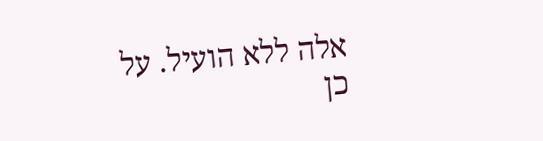אלה ללא הועיל. על כן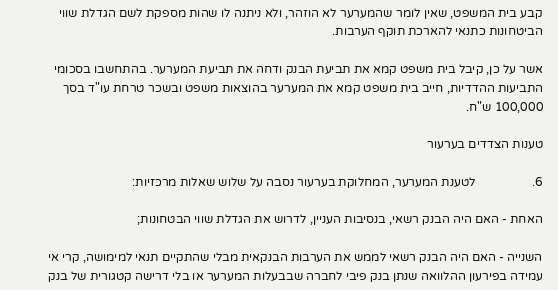קבע בית המשפט, שאין לומר שהמערער לא הוזהר, ולא ניתנה לו שהות מספקת לשם הגדלת שווי הביטחונות כתנאי להארכת תוקף הערבות.

אשר על כן, קיבל בית משפט קמא את תביעת הבנק ודחה את תביעת המערער. בהתחשבו בסכומי התביעות ההדדיות, חייב בית משפט קמא את המערער בהוצאות משפט ובשכר טרחת עו"ד בסך 100,000 ש"ח.

טענות הצדדים בערעור

6.                  לטענת המערער, המחלוקת בערעור נסבה על שלוש שאלות מרכזיות:

האחת - האם היה הבנק רשאי, בנסיבות העניין, לדרוש את הגדלת שווי הבטחונות;

השנייה - האם היה הבנק רשאי לממש את הערבות הבנקאית מבלי שהתקיים תנאי למימושה, קרי אי עמידה בפירעון ההלוואה שנתן בנק פיבי לחברה שבבעלות המערער או בלי דרישה קטגורית של בנק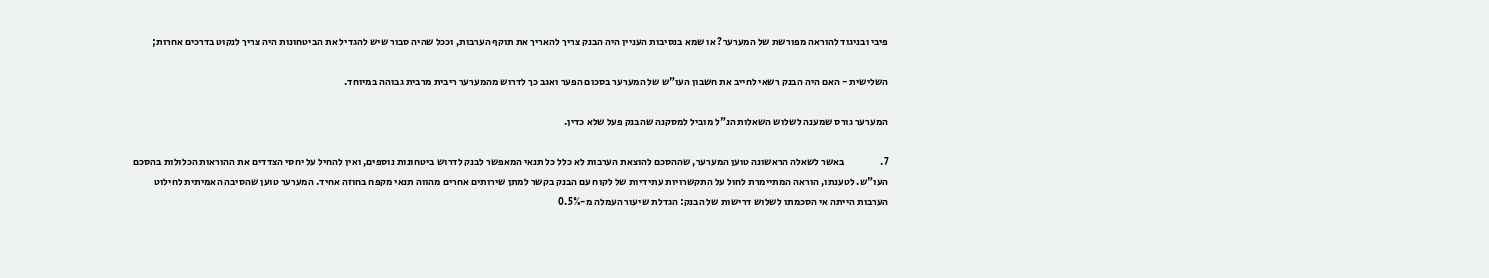פיבי ובניגוד להוראה מפורשת של המערער? או שמא בנסיבות העניין היה הבנק צריך להאריך את תוקף הערבות, וככל שהיה סבור שיש להגדיל את הביטחונות היה צריך לנקוט בדרכים אחרות;

השלישית - האם היה הבנק רשאי לחייב את חשבון העו"ש של המערער בסכום הפער ואגב כך לדרוש מהמערער ריבית מרבית גבוהה במיוחד.

המערער גורס שמענה לשלוש השאלות הנ"ל מוביל למסקנה שהבנק פעל שלא כדין.

7.                  באשר לשאלה הראשונה טוען המערער, שההסכם להוצאת הערבות לא כלל כל תנאי המאפשר לבנק לדרוש ביטחונות נוספים, ואין להחיל על יחסי הצדדים את ההוראות הכלולות בהסכם העו"ש. לטענתו, הוראה המתיימרת לחול על התקשרויות עתידיות של לקוח עם הבנק בקשר למתן שירותים אחרים מהווה תנאי מקפח בחוזה אחיד. המערער טוען שהסיבה האמיתית לחילוט הערבות הייתה אי הסכמתו לשלוש דרישות של הבנק: הגדלת שיעור העמלה מ-0.5%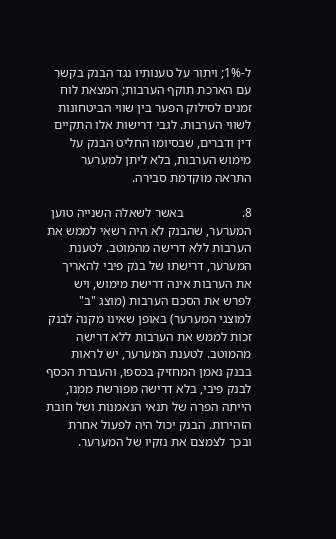ל-1%; ויתור על טענותיו נגד הבנק בקשר עם הארכת תוקף הערבות; המצאת לוח זמנים לסילוק הפער בין שווי הביטחונות לשווי הערבות. לגבי דרישות אלו התקיים דין ודברים, שבסיומו החליט הבנק על מימוש הערבות, בלא ליתן למערער התראה מוקדמת סבירה.

8.                  באשר לשאלה השנייה טוען המערער, שהבנק לא היה רשאי לממש את הערבות ללא דרישה מהמוטב. לטענת המערער, דרישתו של בנק פיבי להאריך את הערבות אינה דרישת מימוש, ויש לפרש את הסכם הערבות (מוצג "ב" למוצגי המערער) באופן שאינו מקנה לבנק זכות לממש את הערבות ללא דרישה מהמוטב. לטענת המערער, יש לראות בבנק נאמן המחזיק בכספו, והעברת הכסף לבנק פיבי, בלא דרישה מפורשת ממנו, הייתה הפרה של תנאי הנאמנות ושל חובת הזהירות. הבנק יכול היה לפעול אחרת ובכך לצמצם את נזקיו של המערער.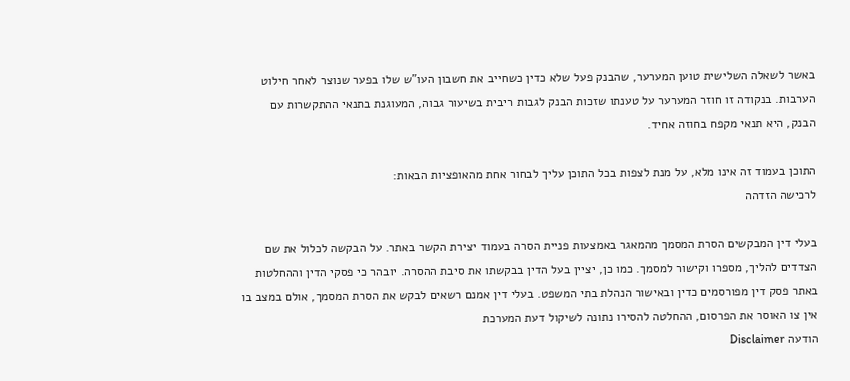באשר לשאלה השלישית טוען המערער, שהבנק פעל שלא כדין כשחייב את חשבון העו"ש שלו בפער שנוצר לאחר חילוט הערבות. בנקודה זו חוזר המערער על טענתו שזכות הבנק לגבות ריבית בשיעור גבוה, המעוגנת בתנאי ההתקשרות עם הבנק, היא תנאי מקפח בחוזה אחיד.

התוכן בעמוד זה אינו מלא, על מנת לצפות בכל התוכן עליך לבחור אחת מהאופציות הבאות:
לרכישה הזדהה

בעלי דין המבקשים הסרת המסמך מהמאגר באמצעות פניית הסרה בעמוד יצירת הקשר באתר. על הבקשה לכלול את שם הצדדים להליך, מספרו וקישור למסמך. כמו כן, יציין בעל הדין בבקשתו את סיבת ההסרה. יובהר כי פסקי הדין וההחלטות באתר פסק דין מפורסמים כדין ובאישור הנהלת בתי המשפט. בעלי דין אמנם רשאים לבקש את הסרת המסמך, אולם במצב בו אין צו האוסר את הפרסום, ההחלטה להסירו נתונה לשיקול דעת המערכת
הודעה Disclaimer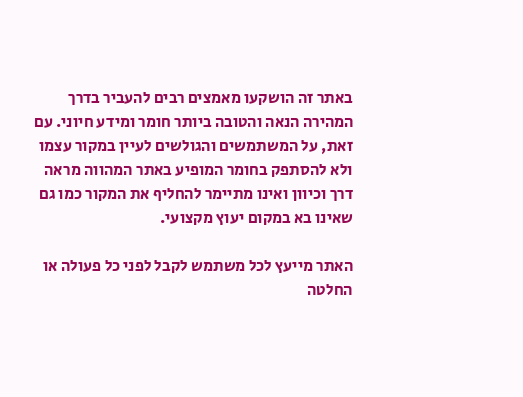באתר זה הושקעו מאמצים רבים להעביר בדרך המהירה הנאה והטובה ביותר חומר ומידע חיוני. עם זאת, על המשתמשים והגולשים לעיין במקור עצמו ולא להסתפק בחומר המופיע באתר המהווה מראה דרך וכיוון ואינו מתיימר להחליף את המקור כמו גם שאינו בא במקום יעוץ מקצועי.

האתר מייעץ לכל משתמש לקבל לפני כל פעולה או החלטה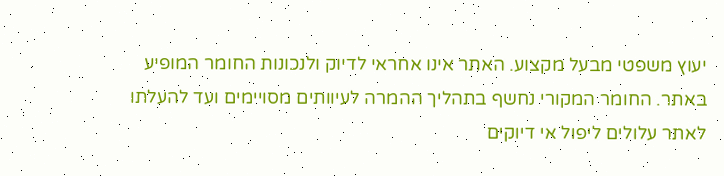יעוץ משפטי מבעל מקצוע. האתר אינו אחראי לדיוק ולנכונות החומר המופיע באתר. החומר המקורי נחשף בתהליך ההמרה לעיוותים מסויימים ועד להעלתו לאתר עלולים ליפול אי דיוקים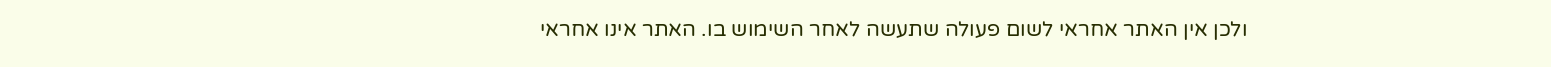ולכן אין האתר אחראי לשום פעולה שתעשה לאחר השימוש בו. האתר אינו אחראי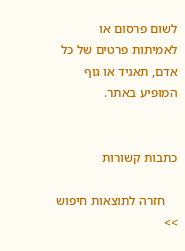לשום פרסום או לאמיתות פרטים של כל אדם, תאגיד או גוף המופיע באתר.


כתבות קשורות

    חזרה לתוצאות חיפוש >>